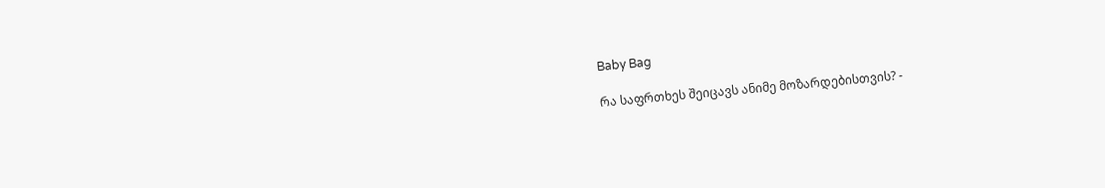Baby Bag

რა საფრთხეს შეიცავს ანიმე მოზარდებისთვის? -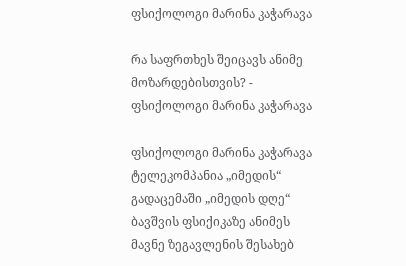ფსიქოლოგი მარინა კაჭარავა

რა საფრთხეს შეიცავს ანიმე მოზარდებისთვის? - ფსიქოლოგი მარინა კაჭარავა

ფსიქოლოგი მარინა კაჭარავა ტელეკომპანია „იმედის“ გადაცემაში „იმედის დღე“ ბავშვის ფსიქიკაზე ანიმეს მავნე ზეგავლენის შესახებ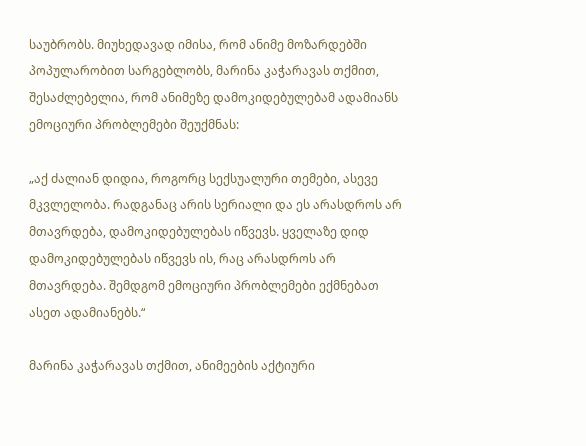საუბრობს. მიუხედავად იმისა, რომ ანიმე მოზარდებში პოპულარობით სარგებლობს, მარინა კაჭარავას თქმით, შესაძლებელია, რომ ანიმეზე დამოკიდებულებამ ადამიანს ემოციური პრობლემები შეუქმნას:

„აქ ძალიან დიდია, როგორც სექსუალური თემები, ასევე მკვლელობა. რადგანაც არის სერიალი და ეს არასდროს არ მთავრდება, დამოკიდებულებას იწვევს. ყველაზე დიდ დამოკიდებულებას იწვევს ის, რაც არასდროს არ მთავრდება. შემდგომ ემოციური პრობლემები ექმნებათ ასეთ ადამიანებს.“

მარინა კაჭარავას თქმით, ანიმეების აქტიური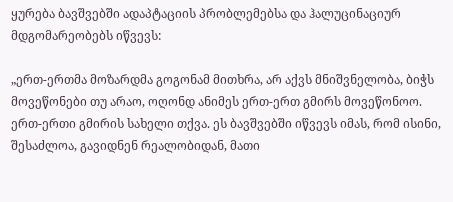ყურება ბავშვებში ადაპტაციის პრობლემებსა და ჰალუცინაციურ მდგომარეობებს იწვევს:

„ერთ-ერთმა მოზარდმა გოგონამ მითხრა, არ აქვს მნიშვნელობა, ბიჭს მოვეწონები თუ არაო, ოღონდ ანიმეს ერთ-ერთ გმირს მოვეწონოო. ერთ-ერთი გმირის სახელი თქვა. ეს ბავშვებში იწვევს იმას, რომ ისინი, შესაძლოა, გავიდნენ რეალობიდან, მათი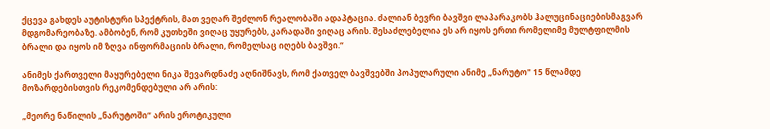ქცევა გახდეს აუტისტური სპექტრის, მათ ვეღარ შეძლონ რეალობაში ადაპტაცია. ძალიან ბევრი ბავშვი ლაპარაკობს ჰალუცინაციებისმაგვარ მდგომარეობაზე. ამბობენ, რომ კუთხეში ვიღაც უყურებს, კარადაში ვიღაც არის. შესაძლებელია ეს არ იყოს ერთი რომელიმე მულტფილმის ბრალი და იყოს იმ ზღვა ინფორმაციის ბრალი, რომელსაც იღებს ბავშვი.“

ანიმეს ქართველი მაყურებელი ნიკა შევარდნაძე აღნიშნავს, რომ ქათველ ბავშვებში პოპულარული ანიმე „ნარუტო" 15 წლამდე მოზარდებისთვის რეკომენდებული არ არის:

„მეორე ნაწილის „ნარუტოში“ არის ეროტიკული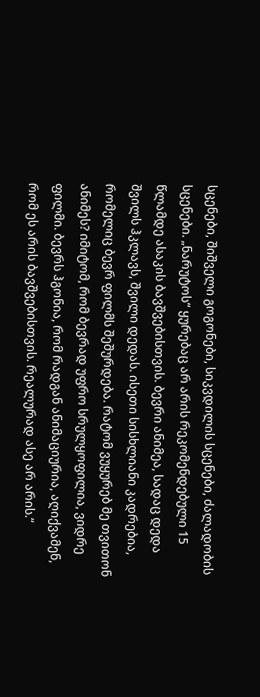სცენები, შიშველი გოგონები, სიკვდილის სცენები, ძალადობის სცენები. „ნარუტოს“ ყურებაც არ არის რეკომენდებული 15 წლამდე ასაკის ბავშვებისთვის. ბევრი ანიმეა, სადაც დედა შვილს ჰკლავს, შვილი დედას. ისეთი სისხლიანი კადრებია, რომელიც ბევრ ფილმს შეშურდება. რატომ ვუყურებ მე თვითონ ანიმეს? იმიტომ, რომ ბევრად უფრო სრულყოფილია, ვიდრე ფილმი. ბევრს ჰგონია, რომ რადგან ანიმაციურია, აღიქვამენ, რომ ეს არის ბავშვებისთვის. რეალურად ასე არ არის.“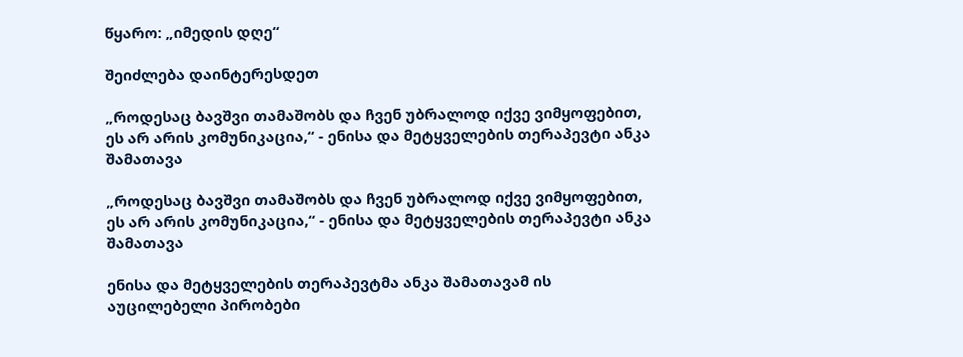წყარო: „იმედის დღე“

შეიძლება დაინტერესდეთ

„როდესაც ბავშვი თამაშობს და ჩვენ უბრალოდ იქვე ვიმყოფებით, ეს არ არის კომუნიკაცია,“ - ენისა და მეტყველების თერაპევტი ანკა შამათავა

„როდესაც ბავშვი თამაშობს და ჩვენ უბრალოდ იქვე ვიმყოფებით, ეს არ არის კომუნიკაცია,“ - ენისა და მეტყველების თერაპევტი ანკა შამათავა

ენისა და მეტყველების თერაპევტმა ანკა შამათავამ ის აუცილებელი პირობები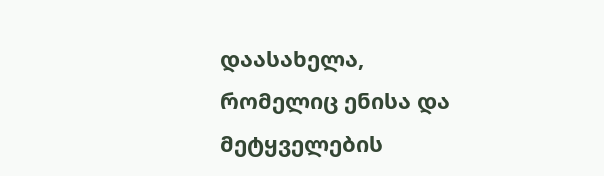დაასახელა, რომელიც ენისა და მეტყველების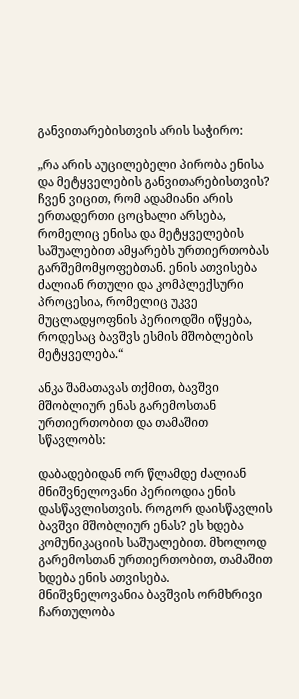განვითარებისთვის არის საჭირო:

„რა არის აუცილებელი პირობა ენისა და მეტყველების განვითარებისთვის? ჩვენ ვიცით, რომ ადამიანი არის ერთადერთი ცოცხალი არსება, რომელიც ენისა და მეტყველების საშუალებით ამყარებს ურთიერთობას გარშემომყოფებთან. ენის ათვისება ძალიან რთული და კომპლექსური პროცესია, რომელიც უკვე მუცლადყოფნის პერიოდში იწყება, როდესაც ბავშვს ესმის მშობლების მეტყველება.“

ანკა შამათავას თქმით, ბავშვი მშობლიურ ენას გარემოსთან ურთიერთობით და თამაშით სწავლობს:

დაბადებიდან ორ წლამდე ძალიან მნიშვნელოვანი პერიოდია ენის დასწავლისთვის. როგორ დაისწავლის ბავშვი მშობლიურ ენას? ეს ხდება კომუნიკაციის საშუალებით. მხოლოდ გარემოსთან ურთიერთობით, თამაშით ხდება ენის ათვისება. მნიშვნელოვანია ბავშვის ორმხრივი ჩართულობა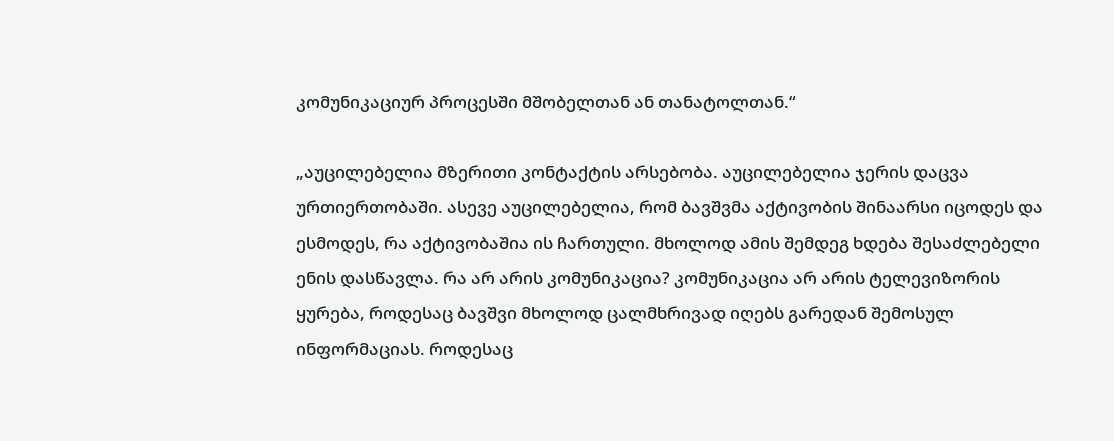კომუნიკაციურ პროცესში მშობელთან ან თანატოლთან.“

„აუცილებელია მზერითი კონტაქტის არსებობა. აუცილებელია ჯერის დაცვა ურთიერთობაში. ასევე აუცილებელია, რომ ბავშვმა აქტივობის შინაარსი იცოდეს და ესმოდეს, რა აქტივობაშია ის ჩართული. მხოლოდ ამის შემდეგ ხდება შესაძლებელი ენის დასწავლა. რა არ არის კომუნიკაცია? კომუნიკაცია არ არის ტელევიზორის ყურება, როდესაც ბავშვი მხოლოდ ცალმხრივად იღებს გარედან შემოსულ ინფორმაციას. როდესაც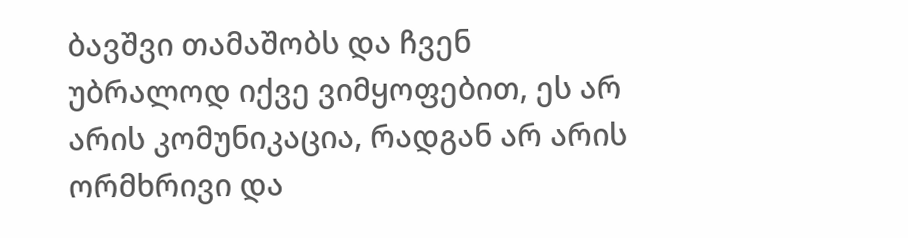ბავშვი თამაშობს და ჩვენ უბრალოდ იქვე ვიმყოფებით, ეს არ არის კომუნიკაცია, რადგან არ არის ორმხრივი და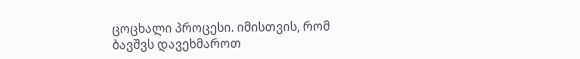ცოცხალი პროცესი. იმისთვის, რომ ბავშვს დავეხმაროთ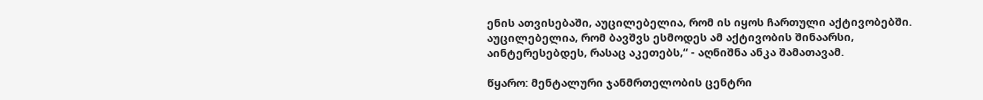ენის ათვისებაში, აუცილებელია, რომ ის იყოს ჩართული აქტივობებში. აუცილებელია, რომ ბავშვს ესმოდეს ამ აქტივობის შინაარსი, აინტერესებდეს, რასაც აკეთებს,“ - აღნიშნა ანკა შამათავამ.

წყარო: მენტალური ჯანმრთელობის ცენტრი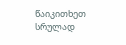წაიკითხეთ სრულად